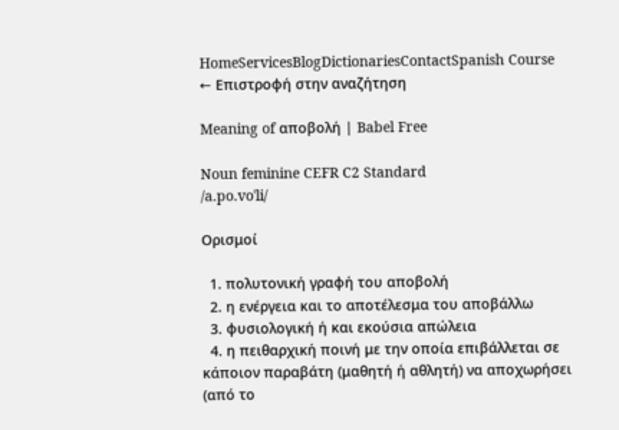HomeServicesBlogDictionariesContactSpanish Course
← Επιστροφή στην αναζήτηση

Meaning of αποβολή | Babel Free

Noun feminine CEFR C2 Standard
/a.po.voˈli/

Ορισμοί

  1. πολυτονική γραφή του αποβολή
  2. η ενέργεια και το αποτέλεσμα του αποβάλλω
  3. φυσιολογική ή και εκούσια απώλεια
  4. η πειθαρχική ποινή με την οποία επιβάλλεται σε κάποιον παραβάτη (μαθητή ή αθλητή) να αποχωρήσει (από το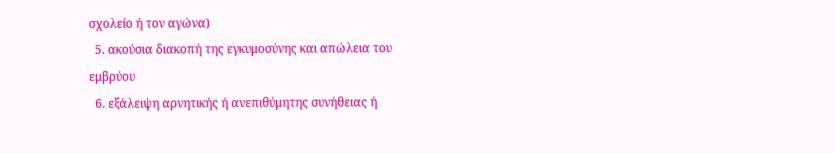σχολείο ή τον αγώνα)
  5. ακούσια διακοπή της εγκυμοσύνης και απώλεια του εμβρύου
  6. εξάλειψη αρνητικής ή ανεπιθύμητης συνήθειας ή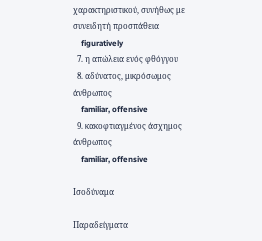χαρακτηριστικού, συνήθως με συνειδητή προσπάθεια
    figuratively
  7. η απώλεια ενός φθόγγου
  8. αδύνατος, μικρόσωμος άνθρωπος
    familiar, offensive
  9. κακοφτιαγμένος άσχημος άνθρωπος
    familiar, offensive

Ισοδύναμα

Παραδείγματα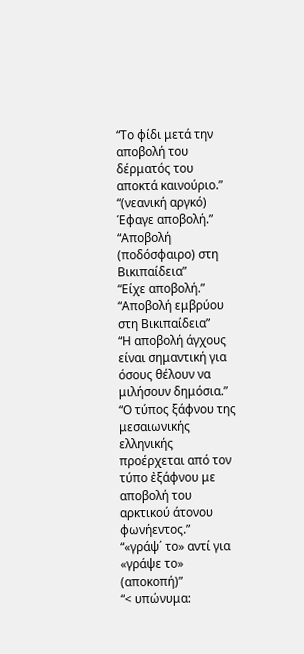“Το φίδι μετά την αποβολή του δέρματός του αποκτά καινούριο.”
“(νεανική αργκό) Έφαγε αποβολή.”
“Αποβολή (ποδόσφαιρο) στη Βικιπαίδεια”
“Είχε αποβολή.”
“Αποβολή εμβρύου στη Βικιπαίδεια”
“Η αποβολή άγχους είναι σημαντική για όσους θέλουν να μιλήσουν δημόσια.”
“Ο τύπος ξάφνου της μεσαιωνικής ελληνικής προέρχεται από τον τύπο ἐξάφνου με αποβολή του αρκτικού άτονου φωνήεντος.”
“«γράψ΄ το» αντί για «γράψε το» (αποκοπή)”
“< υπώνυμα: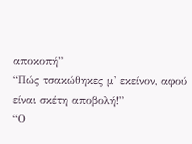αποκοπή”
“Πώς τσακώθηκες μ' εκείνον, αφού είναι σκέτη αποβολή!”
“Ο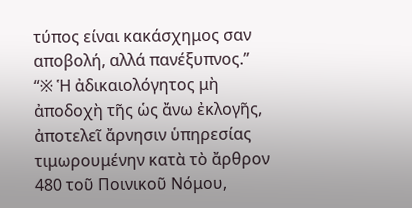τύπος είναι κακάσχημος σαν αποβολή, αλλά πανέξυπνος.”
“※ Ἡ ἀδικαιολόγητος μὴ ἀποδοχὴ τῆς ὡς ἄνω ἐκλογῆς, ἀποτελεῖ ἄρνησιν ὑπηρεσίας τιμωρουμένην κατὰ τὸ ἄρθρον 480 τοῦ Ποινικοῦ Νόμου,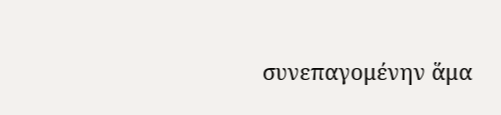συνεπαγομένην ἅμα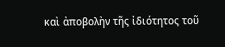καὶ ἀποβολὴν τῆς ἰδιότητος τοῦ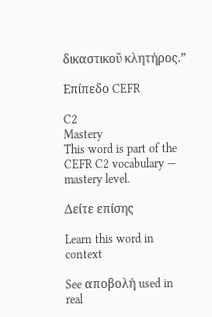δικαστικοῦ κλητήρος.”

Επίπεδο CEFR

C2
Mastery
This word is part of the CEFR C2 vocabulary — mastery level.

Δείτε επίσης

Learn this word in context

See αποβολή used in real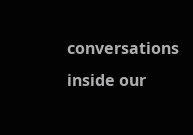conversations inside our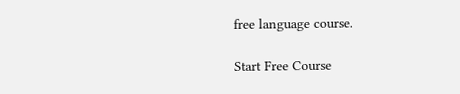free language course.

Start Free Course